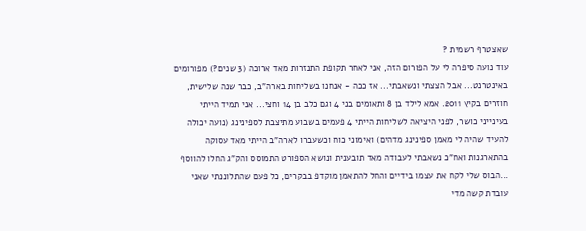שאצטרף רשמית ?
עוד נועה סיפרה לי על הפורום הזה, אני לאחר תקופת התנזרות מאד ארוכה (3 שנים?) מפורומים באינטרנט... אבל הצצתי ונשאבתי... אז ככה - אנחנו בשליחות בארה"ב, כבר שנה שלישית, חוזרים בקיץ 2011. אמא לילד בן 8 ותאומים בני 4 וגם כלב בן 14 וחצי... אני תמיד הייתי בעינייני כושר, לפני היציאה לשליחות הייתי 4 פעמים בשבוע מתיצבת לספינינג (נועה יכולה להעיד שהיה לי מאמן ספינינג מדהים) ואימוני כוח וכשעברו לארה"ב הייתי מאד עסוקה בהתארגנות ואח"כ נשאבתי לעבודה מאד תובענית ונושא הספורט התמוסס והק"ג החלו להווסף ...הבוס שלי לקח את עצמו בידיים והחל להתאמן מוקדפ בבקרים, כל פעם שהתלוננתי שאני עובדת קשה מדי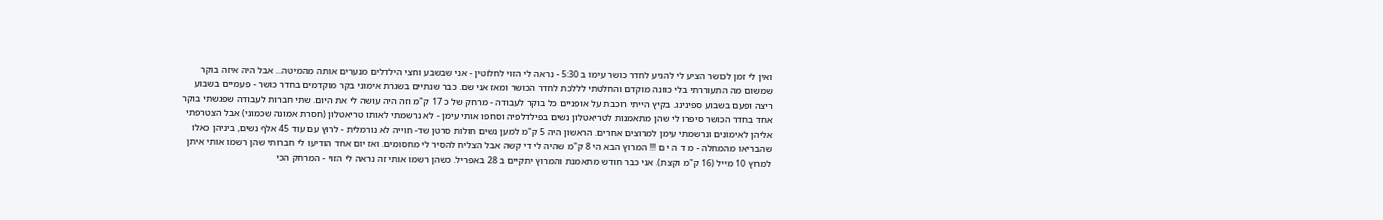ואין לי זמן לכושר הציע לי להגיע לחדר כושר עימו ב 5:30 - נראה לי הזוי לחלוטין - אני שבשבע וחצי הילדלים מנערים אותה מהמיטה... אבל היה איזה בוקר שמשום מה התעוררתי בלי כוונה מוקדם והחלטתי לללכת לחדר הכושר ומאז אני שם. כבר שנתיים בשגרת אימוני בקר מוקדמים בחדר כושר - פעמיים בשבוע ריצה ופעם בשבוע ספינינג. בקיץ הייתי רוכבת על אופניים כל בוקר לעבודה - מרחק של כ 17 ק"מ וזה היה עושה לי את היום. שתי חברות לעבודה שפגשתי בוקר אחד בחדר הכושר סיפרו לי שהן מתאמנות לטריאטלון נשים בפילדלפיה וסחפו אותי עימן - לא נרשמתי לאותו טריאטלון (חסרת אמונה שכמוני) אבל הצטרפתי אליהן לאימונים ונרשמתי עימן למרוצים אחרים. הראשון היה 5 ק"מ למען נשים חולות סרטן שד- חוייה לא נורמלית - לרוץ עם עוד 45 אלף נשים, ביניהן כאלו שהבריאו מהמחלה - מ ד ה י ם !!! המרוץ הבא הי 8 ק"מ שהיה לי די קשה אבל הצליח להסיר לי מחסומים. ואז יום אחד הודיעו לי חברותי שהן רשמו אותי איתן למרוץ 10 מייל (16 ק"מ וקצת). אני כבר חודש מתאמנת והמרוץ יתקיים ב 28 באפריל. כשהן רשמו אותי זה נראה לי הזוי - המרחק הכי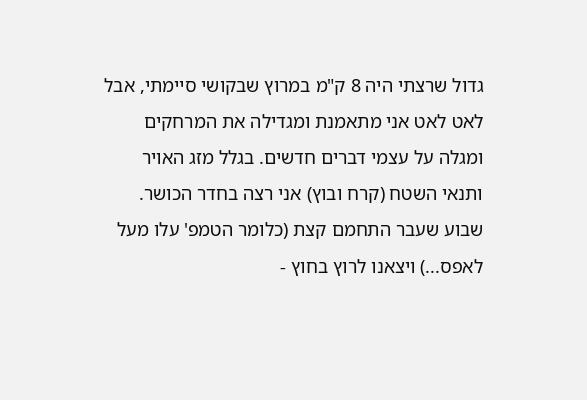גדול שרצתי היה 8 ק"מ במרוץ שבקושי סיימתי, אבל לאט לאט אני מתאמנת ומגדילה את המרחקים ומגלה על עצמי דברים חדשים. בגלל מזג האויר ותנאי השטח (קרח ובוץ) אני רצה בחדר הכושר. שבוע שעבר התחמם קצת (כלומר הטמפ' עלו מעל לאפס...) ויצאנו לרוץ בחוץ -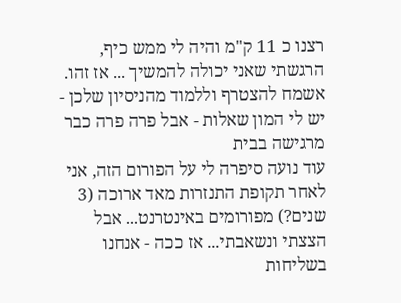רצנו כ 11 ק"מ והיה לי ממש כיף, הרגשתי שאני יכולה להמשיך ... אז זהו. אשמח להצטרף וללמוד מהניסיון שלכן - יש לי המון שאלות - אבל פרה פרה כבר מרגישה בבית
עוד נועה סיפרה לי על הפורום הזה, אני לאחר תקופת התנזרות מאד ארוכה (3 שנים?) מפורומים באינטרנט... אבל הצצתי ונשאבתי... אז ככה - אנחנו בשליחות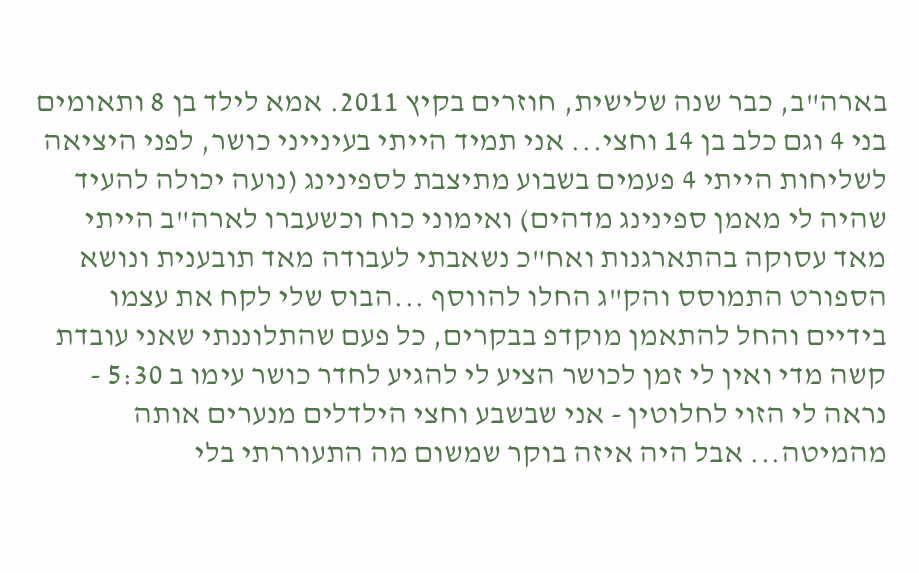בארה"ב, כבר שנה שלישית, חוזרים בקיץ 2011. אמא לילד בן 8 ותאומים בני 4 וגם כלב בן 14 וחצי... אני תמיד הייתי בעינייני כושר, לפני היציאה לשליחות הייתי 4 פעמים בשבוע מתיצבת לספינינג (נועה יכולה להעיד שהיה לי מאמן ספינינג מדהים) ואימוני כוח וכשעברו לארה"ב הייתי מאד עסוקה בהתארגנות ואח"כ נשאבתי לעבודה מאד תובענית ונושא הספורט התמוסס והק"ג החלו להווסף ...הבוס שלי לקח את עצמו בידיים והחל להתאמן מוקדפ בבקרים, כל פעם שהתלוננתי שאני עובדת קשה מדי ואין לי זמן לכושר הציע לי להגיע לחדר כושר עימו ב 5:30 - נראה לי הזוי לחלוטין - אני שבשבע וחצי הילדלים מנערים אותה מהמיטה... אבל היה איזה בוקר שמשום מה התעוררתי בלי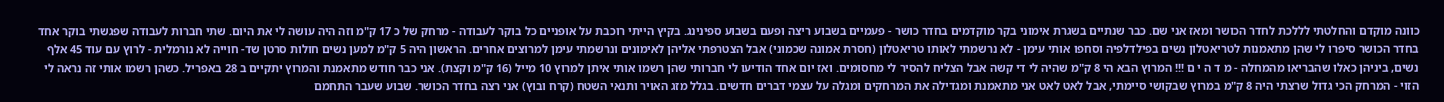כוונה מוקדם והחלטתי לללכת לחדר הכושר ומאז אני שם. כבר שנתיים בשגרת אימוני בקר מוקדמים בחדר כושר - פעמיים בשבוע ריצה ופעם בשבוע ספינינג. בקיץ הייתי רוכבת על אופניים כל בוקר לעבודה - מרחק של כ 17 ק"מ וזה היה עושה לי את היום. שתי חברות לעבודה שפגשתי בוקר אחד בחדר הכושר סיפרו לי שהן מתאמנות לטריאטלון נשים בפילדלפיה וסחפו אותי עימן - לא נרשמתי לאותו טריאטלון (חסרת אמונה שכמוני) אבל הצטרפתי אליהן לאימונים ונרשמתי עימן למרוצים אחרים. הראשון היה 5 ק"מ למען נשים חולות סרטן שד- חוייה לא נורמלית - לרוץ עם עוד 45 אלף נשים, ביניהן כאלו שהבריאו מהמחלה - מ ד ה י ם !!! המרוץ הבא הי 8 ק"מ שהיה לי די קשה אבל הצליח להסיר לי מחסומים. ואז יום אחד הודיעו לי חברותי שהן רשמו אותי איתן למרוץ 10 מייל (16 ק"מ וקצת). אני כבר חודש מתאמנת והמרוץ יתקיים ב 28 באפריל. כשהן רשמו אותי זה נראה לי הזוי - המרחק הכי גדול שרצתי היה 8 ק"מ במרוץ שבקושי סיימתי, אבל לאט לאט אני מתאמנת ומגדילה את המרחקים ומגלה על עצמי דברים חדשים. בגלל מזג האויר ותנאי השטח (קרח ובוץ) אני רצה בחדר הכושר. שבוע שעבר התחמם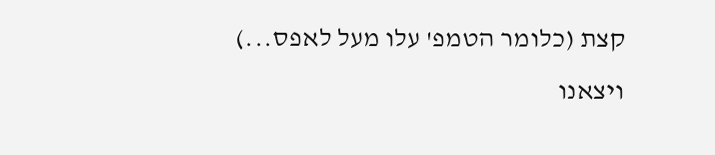קצת (כלומר הטמפ' עלו מעל לאפס...) ויצאנו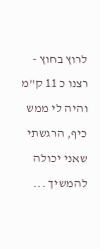לרוץ בחוץ - רצנו כ 11 ק"מ והיה לי ממש כיף, הרגשתי שאני יכולה להמשיך ...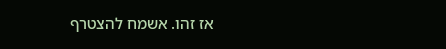אז זהו. אשמח להצטרף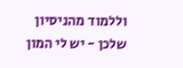וללמוד מהניסיון שלכן - יש לי המון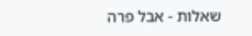שאלות - אבל פרה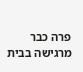פרה כבר מרגישה בבית